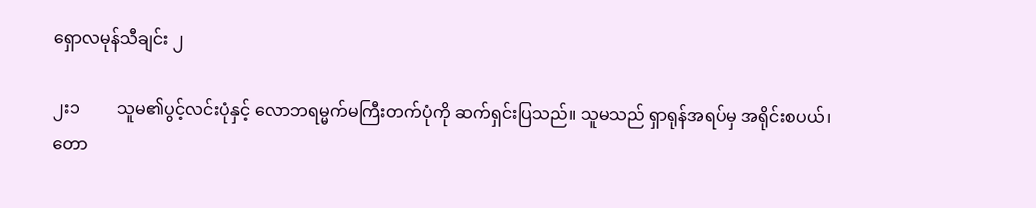ရှောလမုန်သီချင်း ၂

၂း၁         သူမ၏ပွင့်လင်းပုံနှင့် လောဘရမ္မက်မကြီးတက်ပုံကို ဆက်ရှင်းပြသည်။ သူမသည် ရှာရုန်အရပ်မှ အရိုင်းစပယ်၊ တော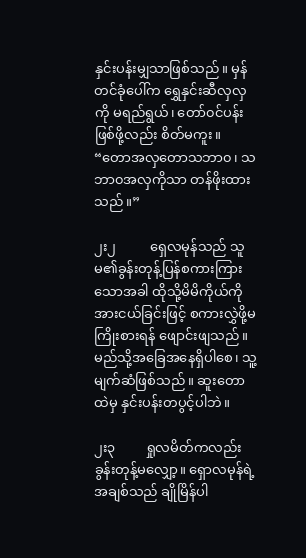နှင်းပန်းမျှသာဖြစ်သည်။ မှန်တင်ခုံပေါ်က ရွှေနှင်းဆီလှလှကို မရည်ရွယ်၊ တော်၀င်ပန်းဖြစ်ဖို့လည်း စိတ်မကူး။ “တောအလှတောသဘာ၀၊ သဘာ၀အလှကိုသာ တန်ဖိုးထားသည်။”

၂း၂          ရှေလမုန်သည် သူမ၏ခွန်းတုန့်ပြန်စကားကြားသောအခါ ထိုသို့မိမိကိုယ်ကို အားငယ်ခြင်းဖြင့် စကားလွှဲဖို့မကြိုးစားရန် ဖျောင်းဖျသည်။ မည်သို့အခြေအနေရှိပါစေ၊ သူ့မျက်ဆံဖြစ်သည်။ ဆူးတောထဲမှ နှင်းပန်းတပွင့်ပါဘဲ။

၂း၃         ရှုလမိတ်ကလည်း ခွန်းတုန့်မလျှော့။ ရှောလမုန်ရဲ့ အချစ်သည် ချိုမြိန်ပါ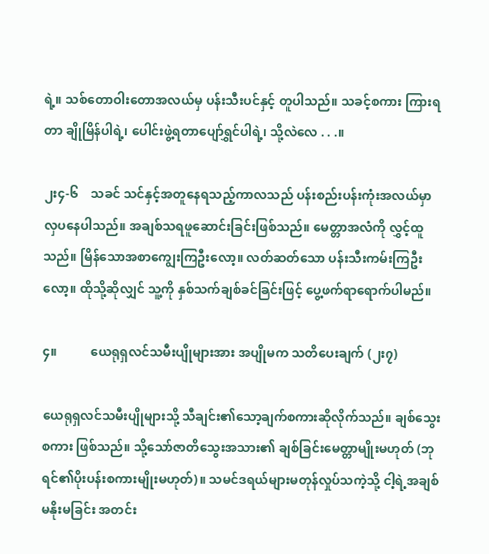ရဲ့။ သစ်တောဝါးတောအလယ်မှ ပန်းသီးပင်နှင့် တူပါသည်။ သခင့်စကား ကြားရတာ ချိုမြိန်ပါရဲ့၊ ပေါင်းဖွဲ့ရတာပျော်ရွှင်ပါရဲ့၊ သို့လဲလေ . . .။

၂း၄-၆    သခင် သင်နှင့်အတူနေရသည့်ကာလသည် ပန်းစည်းပန်းကုံးအလယ်မှာ လှပနေပါသည်။ အချစ်သရဖူဆောင်းခြင်းဖြစ်သည်။ မေတ္တာအလံကို လွှင့်ထူသည်။ မြိန်သောအစာကျွေးကြဦးလော့။ လတ်ဆတ်သော ပန်းသီးကမ်းကြဦးလော့။ ထိုသို့ဆိုလျှင် သူ့ကို နှစ်သက်ချစ်ခင်ခြင်းဖြင့် ပွေ့ဖက်ရာရောက်ပါမည်။

၄။           ယေရုရှလင်သမီးပျိုများအား အပျိုမက သတိပေးချက် (၂း၇)

ယေရုရှလင်သမီးပျိုများသို့ သီချင်း၏သော့ချက်စကားဆိုလိုက်သည်။ ချစ်သွေးစကား ဖြစ်သည်။ သို့သော်ဇာတိသွေးအသား၏ ချစ်ခြင်းမေတ္တာမျိုးမဟုတ် (ဘုရင်၏ပိုးပန်းစကားမျိုးမဟုတ်)။ သမင်ဒရယ်များမတုန်လှုပ်သကဲ့သို့ ငါ့ရဲ့အချစ်မနိုးမခြင်း အတင်း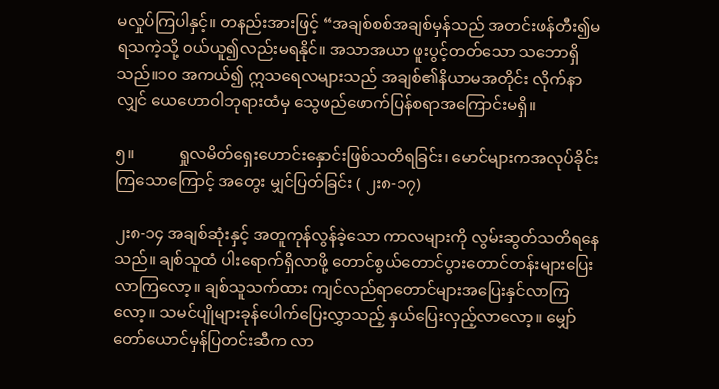မလှုပ်ကြပါနှင့်။ တနည်းအားဖြင့် “အချစ်စစ်အချစ်မှန်သည် အတင်းဖန်တီး၍မရသကဲ့သို့ ၀ယ်ယူ၍လည်းမရနိုင်။ အသာအယာ ဖူးပွင့်တတ်သော သဘောရှိသည်။၁၀ အကယ်၍ ဣသရေလများသည် အချစ်၏နိယာမအတိုင်း လိုက်နာလျှင် ယေဟော၀ါဘုရားထံမှ သွေဖည်ဖောက်ပြန်စရာအကြောင်းမရှိ။

၅။           ရှုလမိတ်ရှေးဟောင်းနှောင်းဖြစ်သတိရခြင်း၊ မောင်များကအလုပ်ခိုင်းကြသောကြောင့် အတွေး မျှင်ပြတ်ခြင်း ( ၂း၈-၁၇)

၂း၈-၁၄ အချစ်ဆုံးနှင့် အတူကုန်လွန်ခဲ့သော ကာလများကို လွမ်းဆွတ်သတိရနေသည်။ ချစ်သူထံ ပါးရောက်ရှိလာဖို့ တောင်စွယ်တောင်ပွားတောင်တန်းများပြေးလာကြလော့။ ချစ်သူသက်ထား ကျင်လည်ရာတောင်များအပြေးနှင်လာကြလော့။ သမင်ပျိုများခုန်ပေါက်ပြေးလွှာသည့် နှယ်ပြေးလှည့်လာလော့။ မျှော်တော်ယောင်မှန်ပြတင်းဆီက လာ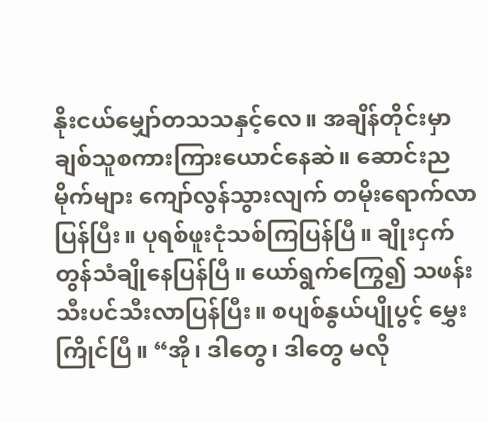နိုးငယ်မျှော်တသသနှင့်လေ။ အချိန်တိုင်းမှာ ချစ်သူစကားကြားယောင်နေဆဲ။ ဆောင်းညမိုက်များ ကျော်လွန်သွားလျက် တမိုးရောက်လာပြန်ပြီး။ ပုရစ်ဖူးငုံသစ်ကြပြန်ပြီ။ ချိုးငှက်တွန်သံချိုနေပြန်ပြီ။ ယော်ရွက်ကြွေ၍ သဖန်းသီးပင်သီးလာပြန်ပြီး။ စပျစ်နွယ်ပျိုပွင့် မွှေးကြိုင်ပြီ။ “အို၊ ဒါတွေ၊ ဒါတွေ မလို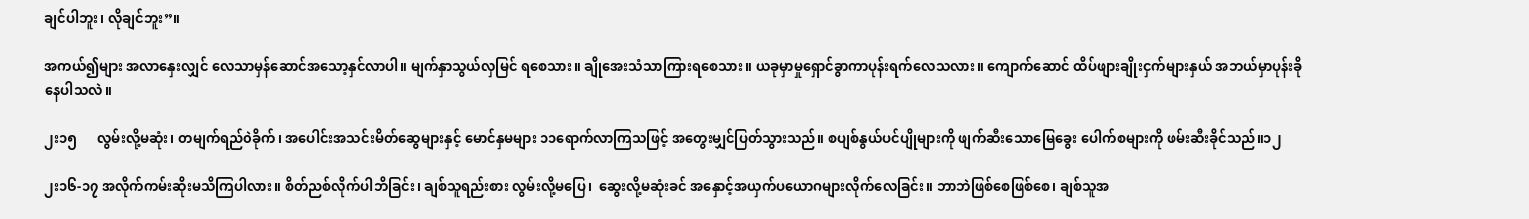ချင်ပါဘူး၊ လိုချင်ဘူး”။

အကယ်၍များ အလာနှေးလျှင် လေသာမှန်ဆောင်အသော့နှင်လာပါ။ မျက်နှာသွယ်လှမြင် ရစေသား။ ချိုအေးသံသာကြားရစေသား။ ယခုမှာမှုရှောင်ခွာကာပုန်းရက်လေသလား။ ကျောက်ဆောင် ထိပ်ဖျားချိုးငှက်များနှယ် အဘယ်မှာပုန်းခိုနေပါသလဲ။

၂း၁၅      လွမ်းလို့မဆုံး၊ တမျက်ရည်၀ဲခိုက်၊ အပေါင်းအသင်းမိတ်ဆွေများနှင့် မောင်နှမများ ၁၁ရောက်လာကြသဖြင့် အတွေးမျှင်ပြတ်သွားသည်။ စပျစ်နွယ်ပင်ပျိုများကို ဖျက်ဆီးသောမြေခွေး ပေါက်စများကို ဖမ်းဆီးခိုင်သည်။၁၂

၂း၁၆-၁၇ အလိုက်ကမ်းဆိုးမသိကြပါလား။ စိတ်ညစ်လိုက်ပါဘိခြင်း၊ ချစ်သူရည်းစား လွမ်းလို့မပြေ၊  ဆွေးလို့မဆုံးခင် အနှောင့်အယှက်ပယောဂများလိုက်လေခြင်း။ ဘာဘဲဖြစ်စေဖြစ်စေ၊ ချစ်သူအ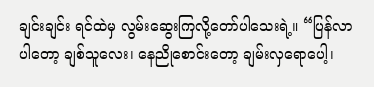ချင်းချင်း ရင်ထဲမှ လွမ်းဆွေးကြလို့တော်ပါသေးရဲ့။ “ပြန်လာပါတော့ ချစ်သူလေး၊ နေညိုစောင်းတော့ ချမ်းလှရောပေါ့၊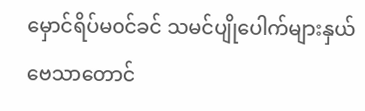မှောင်ရိပ်မ၀င်ခင် သမင်ပျိုပေါက်များနှယ် ဗေသာတောင်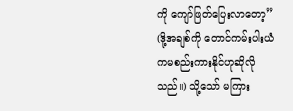ကို ကျော်ဖြတ်ပြေးလာတော့” (ဒို့အချစ်ကို တောင်ကမ်းပါးယံကမစည်းကားနိုင်ဟုဆိုလိုသည်။) သို့သော် မကြား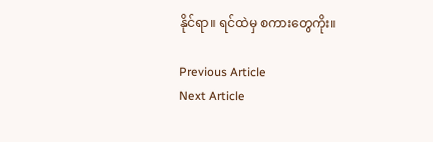နိုင်ရာ။ ရင်ထဲမှ စကားတွေကိုး။

Previous Article
Next Article